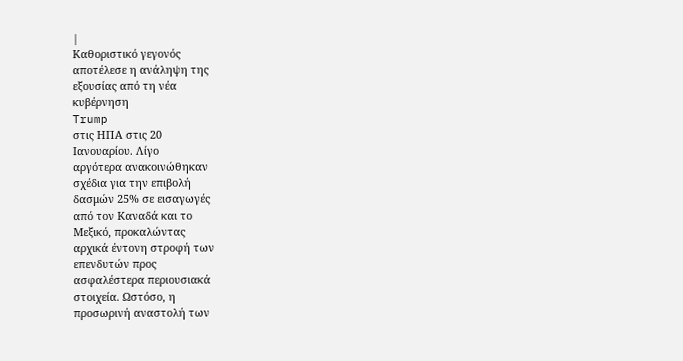|
Καθοριστικό γεγονός
αποτέλεσε η ανάληψη της
εξουσίας από τη νέα
κυβέρνηση
Trump
στις ΗΠΑ στις 20
Ιανουαρίου. Λίγο
αργότερα ανακοινώθηκαν
σχέδια για την επιβολή
δασμών 25% σε εισαγωγές
από τον Καναδά και το
Μεξικό, προκαλώντας
αρχικά έντονη στροφή των
επενδυτών προς
ασφαλέστερα περιουσιακά
στοιχεία. Ωστόσο, η
προσωρινή αναστολή των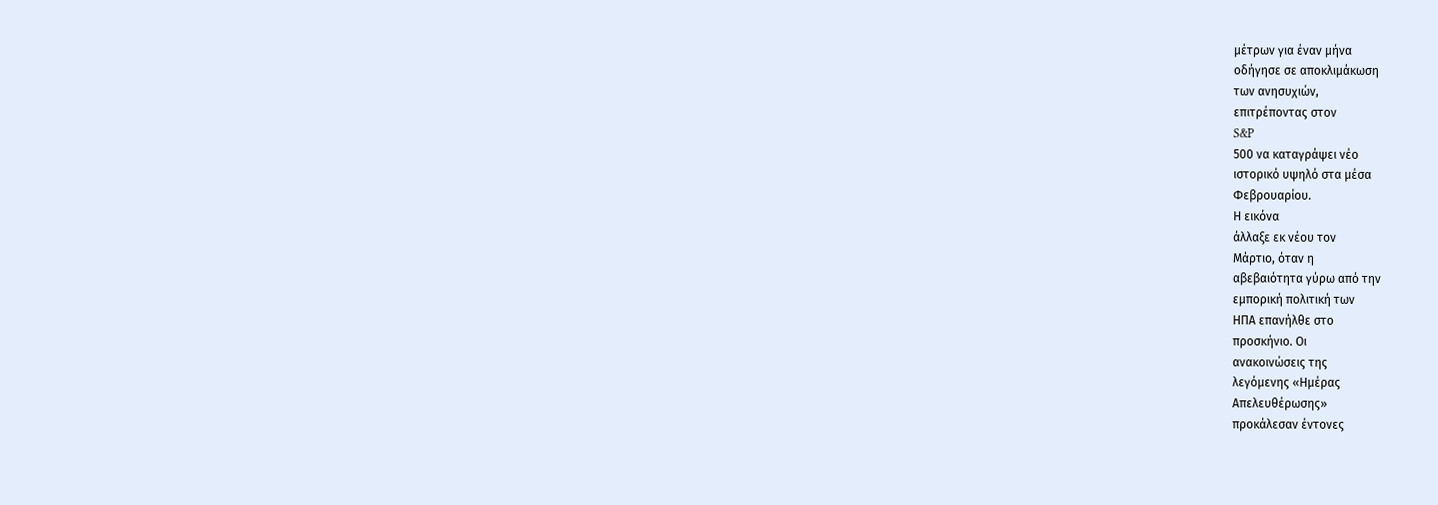μέτρων για έναν μήνα
οδήγησε σε αποκλιμάκωση
των ανησυχιών,
επιτρέποντας στον
S&P
500 να καταγράψει νέο
ιστορικό υψηλό στα μέσα
Φεβρουαρίου.
Η εικόνα
άλλαξε εκ νέου τον
Μάρτιο, όταν η
αβεβαιότητα γύρω από την
εμπορική πολιτική των
ΗΠΑ επανήλθε στο
προσκήνιο. Οι
ανακοινώσεις της
λεγόμενης «Ημέρας
Απελευθέρωσης»
προκάλεσαν έντονες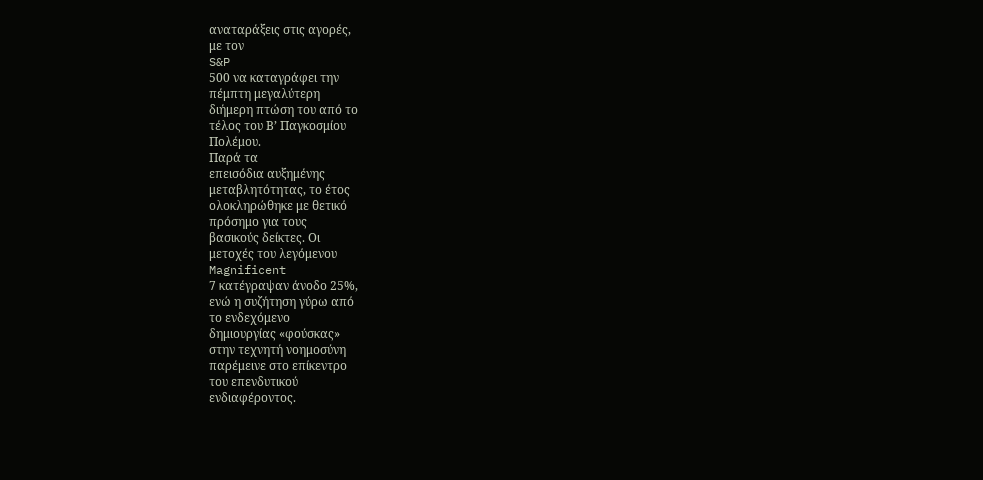αναταράξεις στις αγορές,
με τον
S&P
500 να καταγράφει την
πέμπτη μεγαλύτερη
διήμερη πτώση του από το
τέλος του Β’ Παγκοσμίου
Πολέμου.
Παρά τα
επεισόδια αυξημένης
μεταβλητότητας, το έτος
ολοκληρώθηκε με θετικό
πρόσημο για τους
βασικούς δείκτες. Οι
μετοχές του λεγόμενου
Magnificent
7 κατέγραψαν άνοδο 25%,
ενώ η συζήτηση γύρω από
το ενδεχόμενο
δημιουργίας «φούσκας»
στην τεχνητή νοημοσύνη
παρέμεινε στο επίκεντρο
του επενδυτικού
ενδιαφέροντος.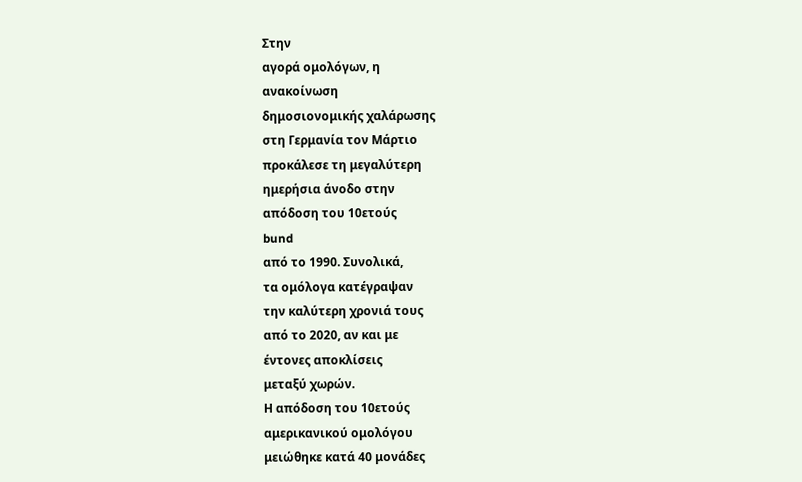Στην
αγορά ομολόγων, η
ανακοίνωση
δημοσιονομικής χαλάρωσης
στη Γερμανία τον Μάρτιο
προκάλεσε τη μεγαλύτερη
ημερήσια άνοδο στην
απόδοση του 10ετούς
bund
από το 1990. Συνολικά,
τα ομόλογα κατέγραψαν
την καλύτερη χρονιά τους
από το 2020, αν και με
έντονες αποκλίσεις
μεταξύ χωρών.
Η απόδοση του 10ετούς
αμερικανικού ομολόγου
μειώθηκε κατά 40 μονάδες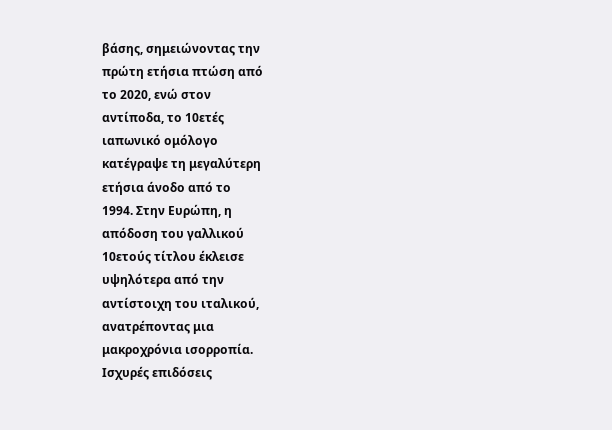βάσης, σημειώνοντας την
πρώτη ετήσια πτώση από
το 2020, ενώ στον
αντίποδα, το 10ετές
ιαπωνικό ομόλογο
κατέγραψε τη μεγαλύτερη
ετήσια άνοδο από το
1994. Στην Ευρώπη, η
απόδοση του γαλλικού
10ετούς τίτλου έκλεισε
υψηλότερα από την
αντίστοιχη του ιταλικού,
ανατρέποντας μια
μακροχρόνια ισορροπία.
Ισχυρές επιδόσεις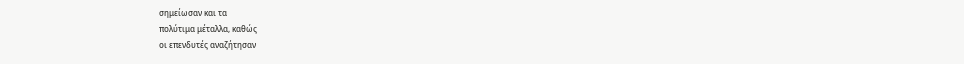σημείωσαν και τα
πολύτιμα μέταλλα, καθώς
οι επενδυτές αναζήτησαν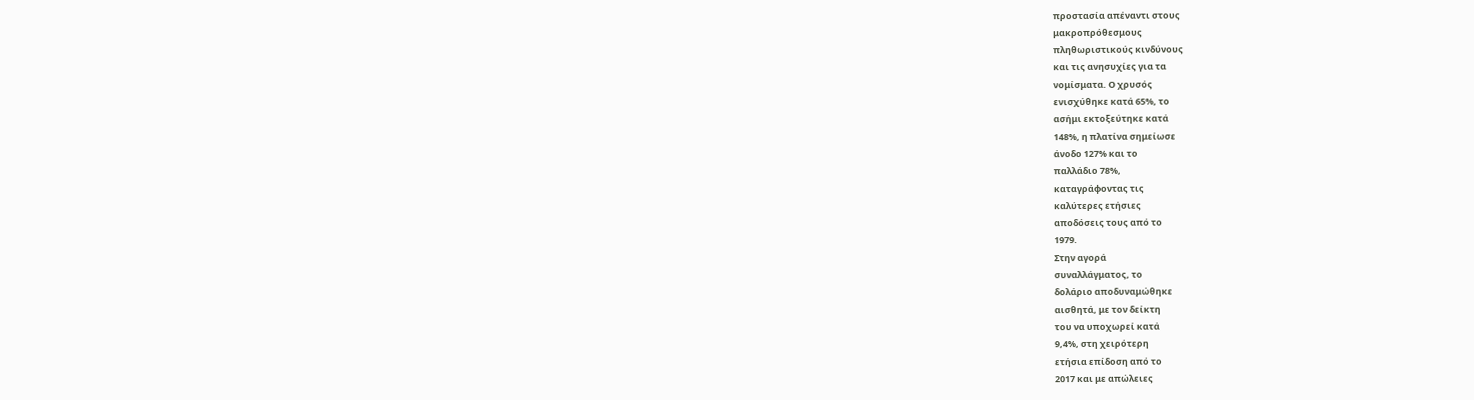προστασία απέναντι στους
μακροπρόθεσμους
πληθωριστικούς κινδύνους
και τις ανησυχίες για τα
νομίσματα. Ο χρυσός
ενισχύθηκε κατά 65%, το
ασήμι εκτοξεύτηκε κατά
148%, η πλατίνα σημείωσε
άνοδο 127% και το
παλλάδιο 78%,
καταγράφοντας τις
καλύτερες ετήσιες
αποδόσεις τους από το
1979.
Στην αγορά
συναλλάγματος, το
δολάριο αποδυναμώθηκε
αισθητά, με τον δείκτη
του να υποχωρεί κατά
9,4%, στη χειρότερη
ετήσια επίδοση από το
2017 και με απώλειες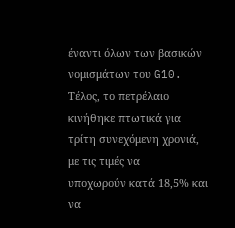έναντι όλων των βασικών
νομισμάτων του G10.
Τέλος, το πετρέλαιο
κινήθηκε πτωτικά για
τρίτη συνεχόμενη χρονιά,
με τις τιμές να
υποχωρούν κατά 18,5% και
να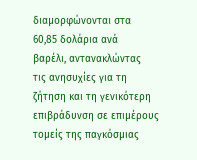διαμορφώνονται στα
60,85 δολάρια ανά
βαρέλι, αντανακλώντας
τις ανησυχίες για τη
ζήτηση και τη γενικότερη
επιβράδυνση σε επιμέρους
τομείς της παγκόσμιας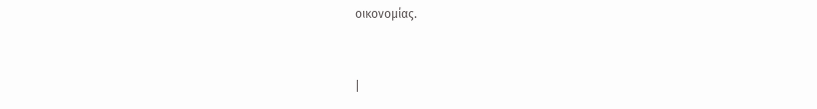οικονομίας.



|